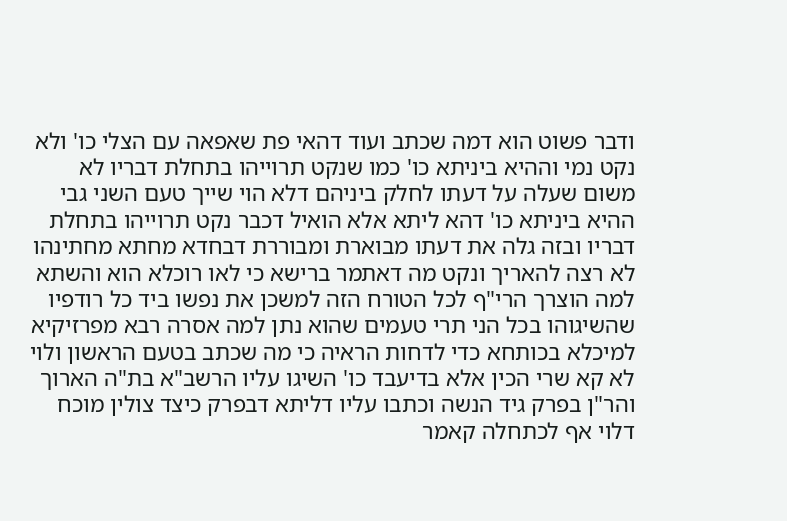ודבר פשוט הוא דמה שכתב ועוד דהאי פת שאפאה עם הצלי כו' ולא נקט נמי וההיא ביניתא כו' כמו שנקט תרוייהו בתחלת דבריו לא משום שעלה על דעתו לחלק ביניהם דלא הוי שייך טעם השני גבי ההיא ביניתא כו' דהא ליתא אלא הואיל דכבר נקט תרוייהו בתחלת דבריו ובזה גלה את דעתו מבוארת ומבוררת דבחדא מחתא מחתינהו לא רצה להאריך ונקט מה דאתמר ברישא כי לאו רוכלא הוא והשתא למה הוצרך הרי"ף לכל הטורח הזה למשכן את נפשו ביד כל רודפיו שהשיגוהו בכל הני תרי טעמים שהוא נתן למה אסרה רבא מפרזיקיא למיכלא בכותחא כדי לדחות הראיה כי מה שכתב בטעם הראשון ולוי לא קא שרי הכין אלא בדיעבד כו' השיגו עליו הרשב"א בת"ה הארוך והר"ן בפרק גיד הנשה וכתבו עליו דליתא דבפרק כיצד צולין מוכח דלוי אף לכתחלה קאמר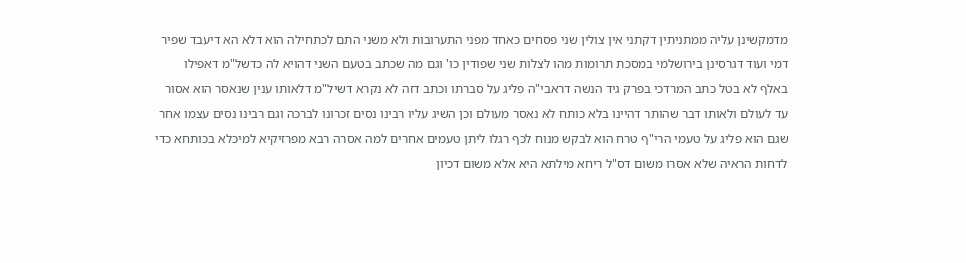מדמקשינן עליה ממתניתין דקתני אין צולין שני פסחים כאחד מפני התערובות ולא משני התם לכתחילה הוא דלא הא דיעבד שפיר דמי ועוד דגרסינן בירושלמי במסכת תרומות מהו לצלות שני שפודין כו' וגם מה שכתב בטעם השני דהויא לה כדשל"מ דאפילו באלף לא בטל כתב המרדכי בפרק גיד הנשה דראבי"ה פליג על סברתו וכתב דזה לא נקרא דשיל"מ דלאותו ענין שנאסר הוא אסור עד לעולם ולאותו דבר שהותר דהיינו בלא כותח לא נאסר מעולם וכן השיג עליו רבינו נסים זכרונו לברכה וגם רבינו נסים עצמו אחר שגם הוא פליג על טעמי הרי"ף טרח הוא לבקש מנוח לכף רגלו ליתן טעמים אחרים למה אסרה רבא מפרזיקיא למיכלא בכותחא כדי לדחות הראיה שלא אסרו משום דס"ל ריחא מילתא היא אלא משום דכיון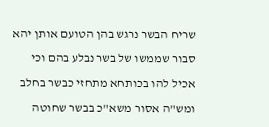שריח הבשר נרגש בהן הטועם אותן יהא סבור שממשו של בשר נבלע בהם וכי אכיל להו בכותחא מתחזי כבשר בחלב ומש"ה אסור משא"כ בבשר שחוטה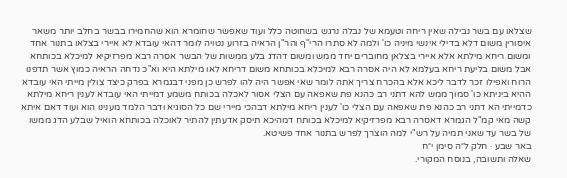שצלאו עם בשר נבילה שאין ריחה וטעמא של נבלה נרגש בשחוטה כלל ועוד שאפשר שחומרא הוא שהחמירו בבשר בחלב יותר משאר איסורין משום דלא בדילי אינשי מיניה כו' ולמה לא סתרו הרי"ף והר"ן הראיה בזרוע נטויה לומר דהאי עובדא לא איירי בצלאו בתנור אחד ומשום ריחא מילתא אלא איירי בצלאן מחוברים יחד ממש ומשום דהדג בלע ממשות של הבשר אסרה רבא מפרזיקיא למיכלא בכותחא אבל משום בליעת ריחא בעלמא לא היה אסרה רבא למיכלא בכותחא משום דריחא לאו מילתא היא וא"כ נדחה הראיה כמוץ אשר תדפנו הרוח ואפילו זכר לדבר ליכא אלא בהכרח צריך אתה לומר שאי אפשר היה להו לפרש כן מפני דבגמרא בפרק כיצד צולין מייתי האי עובדא ההיא ביניתא כו' סמוך ממש להא דתני רב כהנא פת שאפאה עם הצלי אסור לאכלה בכותח משמע דמייתי האי עובדא לענין ריחא מילתא כדמייתי הא דתני רב כהנא פת שאפאה עם הצלי כו' לענין ריחא מילתא דבהכי מיירי שם כל הסוגיא ודבר הלמד מענינו הוא ועוד דאם איתא קשה מאי קמ"ל הגמרא דאסרה רבא מפרזיקיא למיכלא בכותח דמהיכא תיסק אדעתין להתיר לאוכלה בכותחא הואיל שבלע הדג ממשו של בשר עד שאני תמיה על רש"י למה הוצרך לפרש בתנור אחד פשיטא.
באר שבע · חלק ל״ה סימן י״ח
שאלה ותשובה, בנוסח המקורי.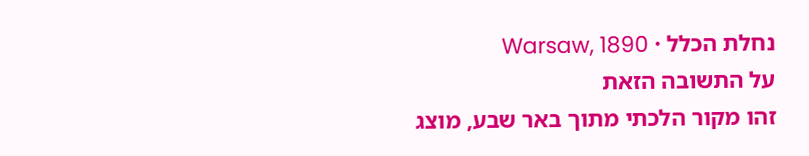נחלת הכלל · Warsaw, 1890
על התשובה הזאת
זהו מקור הלכתי מתוך באר שבע, מוצג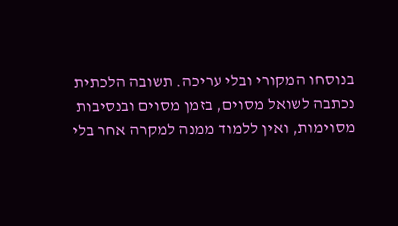בנוסחו המקורי ובלי עריכה. תשובה הלכתית נכתבה לשואל מסוים, בזמן מסוים ובנסיבות מסוימות, ואין ללמוד ממנה למקרה אחר בלי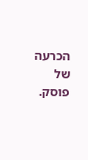הכרעה של פוסק.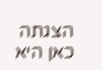הצגתה כאן היא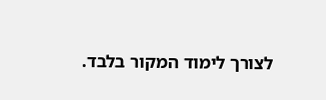לצורך לימוד המקור בלבד.